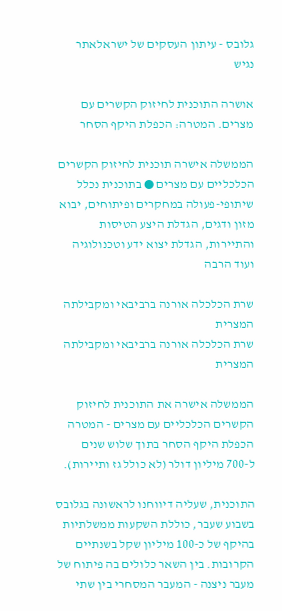גלובס - עיתון העסקים של ישראלאתר נגיש

אושרה התוכנית לחיזוק הקשרים עם מצרים. המטרה: הכפלת היקף הסחר

הממשלה אישרה תוכנית לחיזוק הקשרים הכלכליים עם מצרים ● בתוכנית נכלל שיתופי-פעולה במחקרים ופיתוחים, יבוא מזון ודגים, הגדלת היצע הטיסות והתיירות, הגדלת יצוא ידע וטכנולוגיה ועוד הרבה

שרת הכלכלה אורנה ברביבאי ומקבילתה המצרית
שרת הכלכלה אורנה ברביבאי ומקבילתה המצרית

הממשלה אישרה את התוכנית לחיזוק הקשרים הכלכליים עם מצרים - המטרה הכפלת היקף הסחר בתוך שלוש שנים ל-700 מיליון דולר (לא כולל גז ותיירות).

התוכנית, שעליה דיווחנו לראשונה בגלובס בשבוע שעבר, כוללת השקעות ממשלתיות בהיקף של כ-100 מיליון שקל בשנתיים הקרובות. בין השאר כלולים בה פיתוח של מעבר ניצנה - המעבר המסחרי בין שתי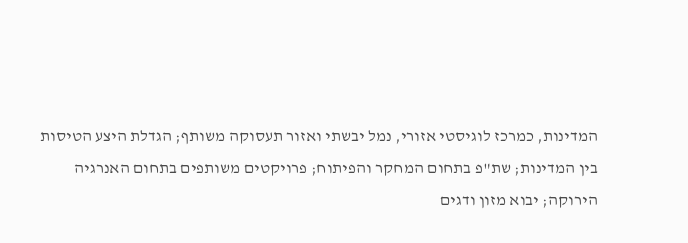המדינות, כמרכז לוגיסטי אזורי, נמל יבשתי ואזור תעסוקה משותף; הגדלת היצע הטיסות בין המדינות; שת"פ בתחום המחקר והפיתוח; פרויקטים משותפים בתחום האנרגיה הירוקה; יבוא מזון ודגים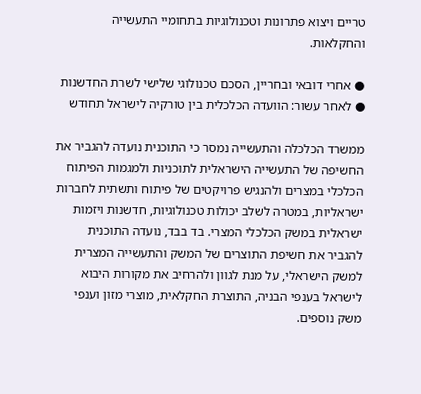טריים ויצוא פתרונות וטכנולוגיות בתחומיי התעשייה והחקלאות.

● אחרי דובאי ובחריין, הסכם טכנולוגי שלישי לשרת החדשנות
● לאחר עשור: הוועדה הכלכלית בין טורקיה לישראל תחודש

ממשרד הכלכלה והתעשייה נמסר כי התוכנית נועדה להגביר את החשיפה של התעשייה הישראלית לתוכניות ולמגמות הפיתוח הכלכלי במצרים ולהנגיש פרויקטים של פיתוח ותשתית לחברות ישראליות, במטרה לשלב יכולות טכנולוגיות, חדשנות ויזמות ישראלית במשק הכלכלי המצרי. בד בבד, נועדה התוכנית להגביר את חשיפת התוצרים של המשק והתעשייה המצרית למשק הישראלי, על מנת לגוון ולהרחיב את מקורות היבוא לישראל בענפי הבניה, התוצרת החקלאית, מוצרי מזון וענפי משק נוספים.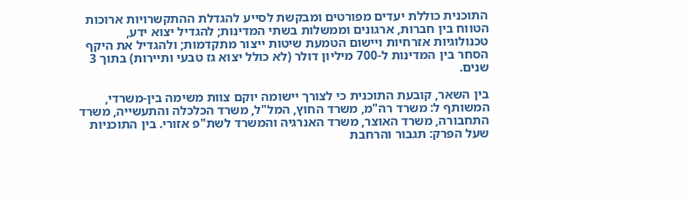התוכנית כוללת יעדים מפורטים ומבקשת לסייע להגדלת ההתקשרויות ארוכות הטווח בין חברות, ארגונים וממשלות בשתי המדינות; להגדיל יצוא ידע, טכנולוגיות אזרחיות ויישום הטמעת שיטות ייצור מתקדמות; ולהגדיל את היקף הסחר בין המדינות ל-700 מיליון דולר (לא כולל יצוא גז טבעי ותיירות) בתוך 3 שנים.

בין השאר, קובעת התוכנית כי לצורך יישומה יוקם צוות משימה בין-משרדי, המשותף ל: משרד רה"מ, משרד החוץ, המל"ל, משרד הכלכלה והתעשייה, משרד התחבורה, משרד האוצר, משרד האנרגיה והמשרד לשת"פ אזורי. בין התוכניות שעל הפרק: תגבור והרחבת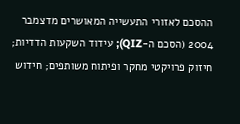ההסכם לאזורי התעשייה המאושרים מדצמבר 2004 (הסכם ה-QIZ); עידוד השקעות הדדיות; חיזוק פרויקטי מחקר ופיתוח משותפים; חידוש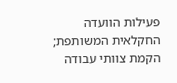פעילות הוועדה החקלאית המשותפת; הקמת צוותי עבודה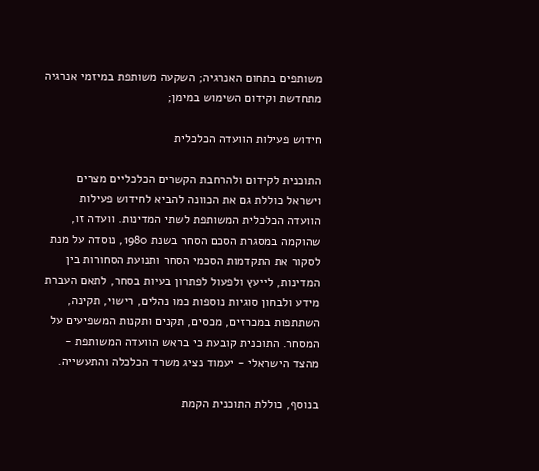משותפים בתחום האנרגיה; השקעה משותפת במיזמי אנרגיה מתחדשת וקידום השימוש במימן;

חידוש פעילות הוועדה הכלכלית

התוכנית לקידום ולהרחבת הקשרים הכלכליים מצרים וישראל כוללת גם את הכוונה להביא לחידוש פעילות הוועדה הכלכלית המשותפת לשתי המדינות. וועדה זו, שהוקמה במסגרת הסכם הסחר בשנת 1980, נוסדה על מנת לסקור את התקדמות הסכמי הסחר ותנועת הסחורות בין המדינות, לייעץ ולפעול לפתרון בעיות בסחר, לתאם העברת מידע ולבחון סוגיות נוספות כמו נהלים, רישוי, תקינה, השתתפות במכרזים, מכסים, תקנים ותקנות המשפיעים על המסחר. התוכנית קובעת כי בראש הוועדה המשותפת - מהצד הישראלי - יעמוד נציג משרד הכלכלה והתעשייה.

בנוסף, כוללת התוכנית הקמת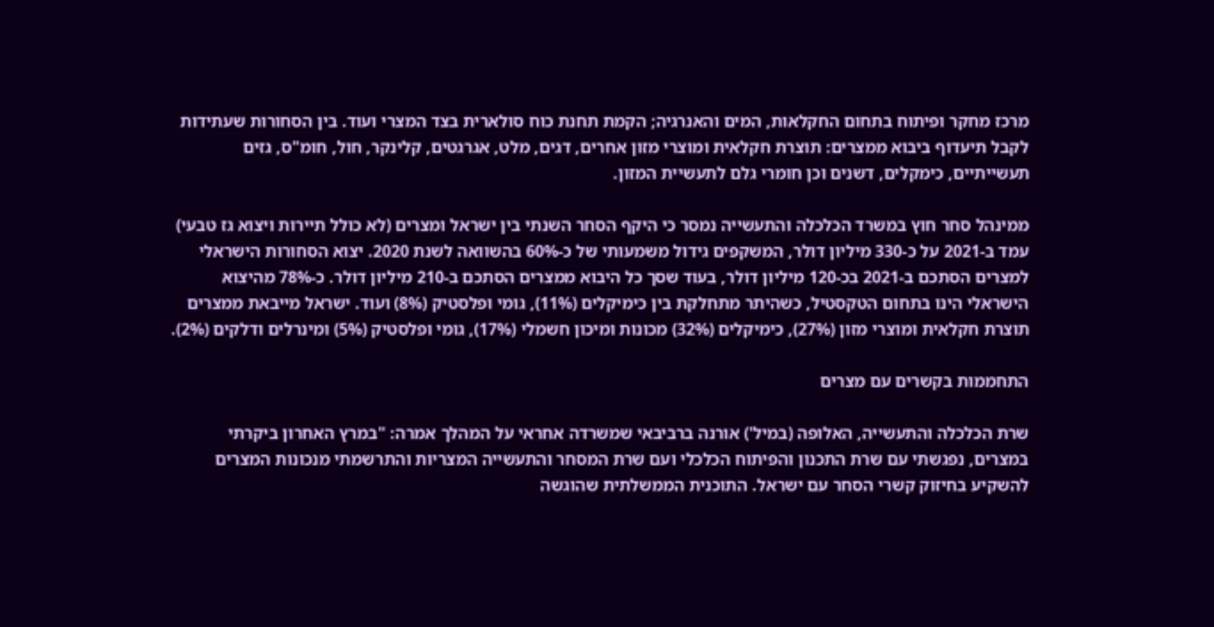מרכז מחקר ופיתוח בתחום החקלאות, המים והאנרגיה; הקמת תחנת כוח סולארית בצד המצרי ועוד. בין הסחורות שעתידות לקבל תיעדוף ביבוא ממצרים: תוצרת חקלאית ומוצרי מזון אחרים, דגים, מלט, אגרגטים, קלינקר, חול, חומ"ס, גזים תעשייתיים, כימקלים, דשנים וכן חומרי גלם לתעשיית המזון.

ממינהל סחר חוץ במשרד הכלכלה והתעשייה נמסר כי היקף הסחר השנתי בין ישראל ומצרים (לא כולל תיירות ויצוא גז טבעי) עמד ב-2021 על כ-330 מיליון דולר, המשקפים גידול משמעותי של כ-60% בהשוואה לשנת 2020. יצוא הסחורות הישראלי למצרים הסתכם ב-2021 בכ-120 מיליון דולר, בעוד שסך כל היבוא ממצרים הסתכם ב-210 מיליון דולר. כ-78% מהיצוא הישראלי הינו בתחום הטקסטיל, כשהיתר מתחלקת בין כימיקלים (11%), גומי ופלסטיק (8%) ועוד. ישראל מייבאת ממצרים תוצרת חקלאית ומוצרי מזון (27%), כימיקלים (32%) מכונות ומיכון חשמלי (17%), גומי ופלסטיק (5%) ומינרלים ודלקים (2%).

התחממות בקשרים עם מצרים

שרת הכלכלה והתעשייה, האלופה (במיל') אורנה ברביבאי שמשרדה אחראי על המהלך אמרה: "במרץ האחרון ביקרתי במצרים, נפגשתי עם שרת התכנון והפיתוח הכלכלי ועם שרת המסחר והתעשייה המצריות והתרשמתי מנכונות המצרים להשקיע בחיזוק קשרי הסחר עם ישראל. התוכנית הממשלתית שהוגשה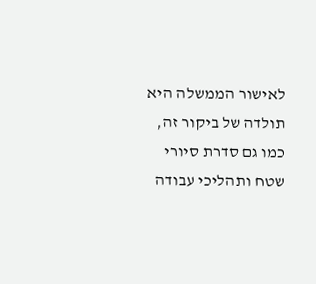לאישור הממשלה היא תולדה של ביקור זה, כמו גם סדרת סיורי שטח ותהליכי עבודה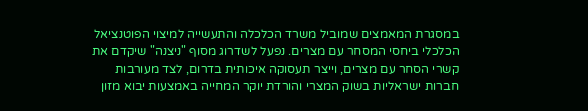במסגרת המאמצים שמוביל משרד הכלכלה והתעשייה למיצוי הפוטנציאל הכלכלי ביחסי המסחר עם מצרים. נפעל לשדרוג מסוף "ניצנה" שיקדם את קשרי הסחר עם מצרים, וייצר תעסוקה איכותית בדרום, לצד מעורבות חברות ישראליות בשוק המצרי והורדת יוקר המחייה באמצעות יבוא מזון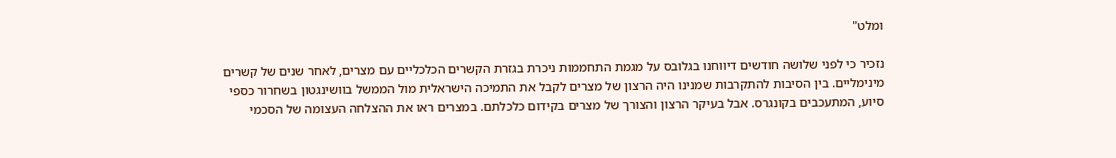ומלט"

נזכיר כי לפני שלושה חודשים דיווחנו בגלובס על מגמת התחממות ניכרת בגזרת הקשרים הכלכליים עם מצרים, לאחר שנים של קשרים מינימליים. בין הסיבות להתקרבות שמנינו היה הרצון של מצרים לקבל את התמיכה הישראלית מול הממשל בוושינגטון בשחרור כספי סיוע, המתעכבים בקונגרס. אבל בעיקר הרצון והצורך של מצרים בקידום כלכלתם. במצרים ראו את ההצלחה העצומה של הסכמי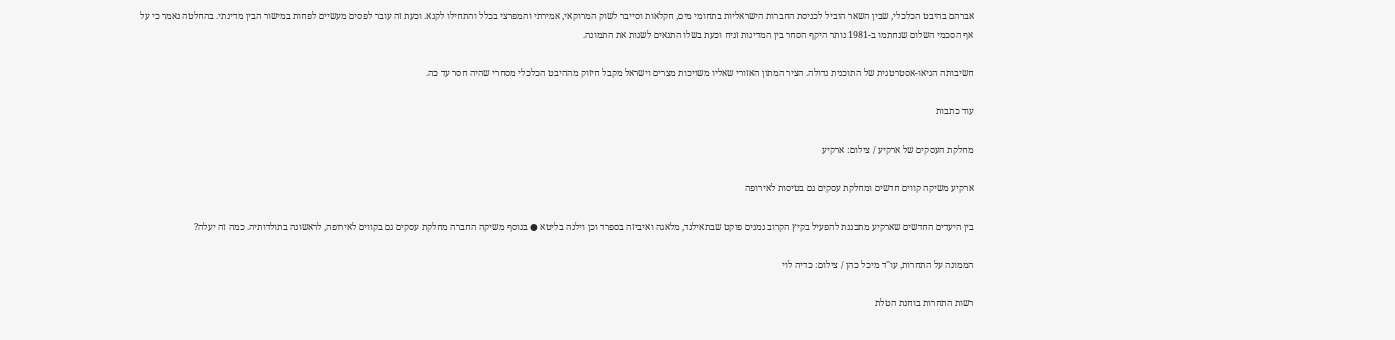אברהם בהיבט הכלכלי, שבין השאר הוביל לכניסת החברות הישראליות בתחומי מים, חקלאות וסייבר לשוק המרוקאי, אמירתי והמפרצי בכלל והתחילו לקנא. וכעת זה עובר לפסים מעשיים לפחות במישור הבין מדינתי. בהחלטה נאמר כי על אף הסכמי השלום שנחתמו ב-1981 נותר היקף הסחר בין המדינות זניח וכעת בשלו התנאים לשנות את התמונה.

חשיבותה הגיאו-אסטרטגית של התוכנית גדולה. הציר המתון האזורי שאליו משויכות מצרים וישראל מקבל חיזוק מההיבט הכלכלי מסחרי שהיה חסר עד כה.

עוד כתבות

מחלקת העסקים של ארקיע / צילום: ארקיע

ארקיע משיקה קווים חדשים ומחלקת עסקים גם בטיסות לאירופה

בין היעדים החדשים שארקיע מתכננת להפעיל בקיץ הקרוב נמנים פוקט שבתאילנד, מלאגה ואיביזה בספרד וכן וילנה בליטא ● בנוסף משיקה החברה מחלקת עסקים גם בקווים לאירופה, לראשונה בתולדותיה. כמה זה יעלה?

הממונה על התחרות, עו''ד מיכל כהן / צילום: כדיה לוי

רשות התחרות בוחנת הטלת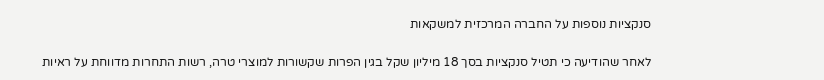סנקציות נוספות על החברה המרכזית למשקאות

לאחר שהודיעה כי תטיל סנקציות בסך 18 מיליון שקל בגין הפרות שקשורות למוצרי טרה, רשות התחרות מדווחת על ראיות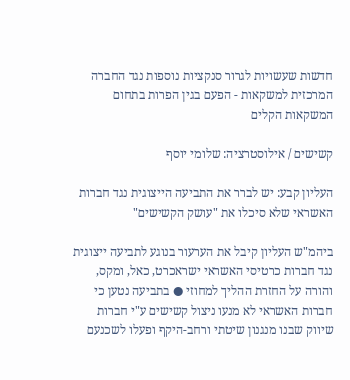חדשות שעשויות לגרור סנקציות נוספות נגד החברה המרכזית למשקאות - הפעם בגין הפרות בתחום המשקאות הקלים

קשישים / אילוסטרציה: שלומי יוסף

העליון קבע: יש לברר את התביעה הייצוגית נגד חברות האשראי שלא סיכלו את "עושק הקשישים"

ביהמ"ש העליון קיבל את הערעור בנוגע לתביעה ייצוגית נגד חברות כרטיסי האשראי ישראכרט, כאל, ומקס, והורה על החזרת ההליך למחוזי ● בתביעה נטען כי חברות האשראי לא מנעו ניצול קשישים ע"י חברות שיווק שבנו מנגנון שיטתי ורחב-היקף ופעלו לשכנעם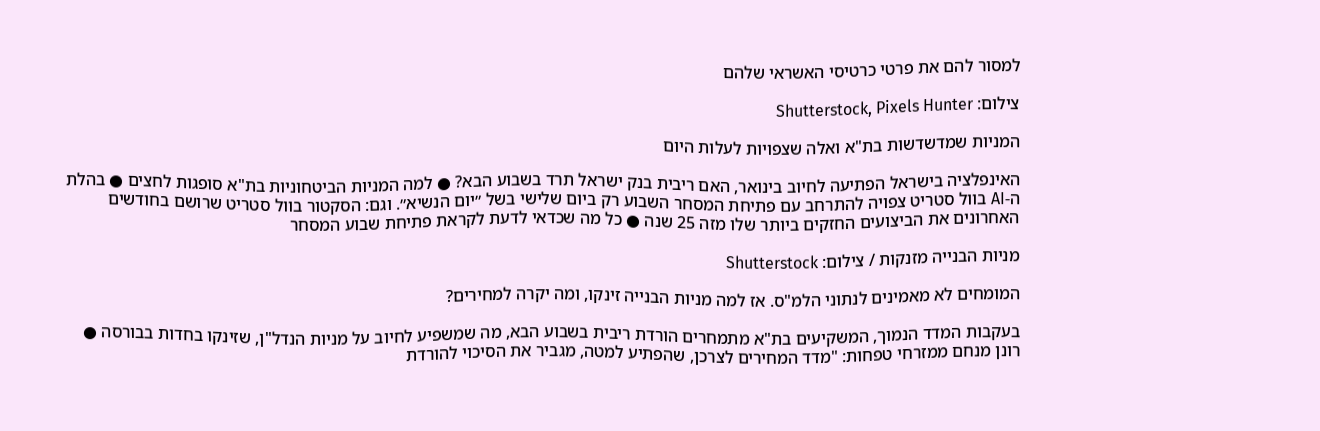למסור להם את פרטי כרטיסי האשראי שלהם

צילום: Shutterstock, Pixels Hunter

המניות שמדשדשות בת"א ואלה שצפויות לעלות היום

האינפלציה בישראל הפתיעה לחיוב בינואר, האם ריבית בנק ישראל תרד בשבוע הבא? ● למה המניות הביטחוניות בת"א סופגות לחצים ● בהלת ה-AI בוול סטריט צפויה להתרחב עם פתיחת המסחר השבוע רק ביום שלישי בשל ״יום הנשיא״. וגם: הסקטור בוול סטריט שרושם בחודשים האחרונים את הביצועים החזקים ביותר שלו מזה 25 שנה ● כל מה שכדאי לדעת לקראת פתיחת שבוע המסחר

מניות הבנייה מזנקות / צילום: Shutterstock

המומחים לא מאמינים לנתוני הלמ"ס. אז למה מניות הבנייה זינקו, ומה יקרה למחירים?

בעקבות המדד הנמוך, המשקיעים בת"א מתמחרים הורדת ריבית בשבוע הבא, מה שמשפיע לחיוב על מניות הנדל"ן, שזינקו בחדות בבורסה ● רונן מנחם ממזרחי טפחות: "מדד המחירים לצרכן, שהפתיע למטה, מגביר את הסיכוי להורדת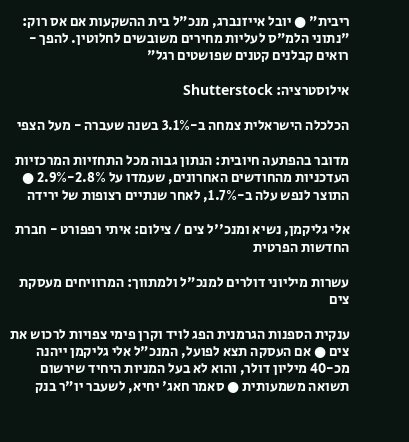ריבית" ● יובל אייזנברג, מנכ"ל בית ההשקעות אם אס רוק: "נתוני הלמ"ס לעליות מחירים משובשים לחלוטין. להפך - רואים קבלנים קטנים שפושטים רגל"

אילוסטרציה: Shutterstock

הכלכלה הישראלית צמחה ב-3.1% בשנה שעברה - מעל הצפי

מדובר בהפתעה חיובית: הנתון גבוה מכל התחזיות המרכזיות העדכניות מהחודשים האחרונים, שעמדו על 2.8%-2.9% ● התוצר לנפש עלה ב-1.7%, לאחר שנתיים רצופות של ירידה

אלי גליקמן, נשיא ומנכ''ל צים / צילום: איתי רפפורט - חברת החדשות הפרטית

עשרות מיליוני דולרים למנכ"ל ולמתווך: המרוויחים מעסקת צים

ענקית הספנות הגרמנית הפג לויד וקרן פימי צפויות לרכוש את צים ● אם העסקה תצא לפועל, המנכ"ל אלי גליקמן ייהנה מכ-40 מיליון דולר, והוא לא בעל המניות היחיד שירשום תשואה משמעותית ● סאמר חאג' יחיא, לשעבר יו"ר בנק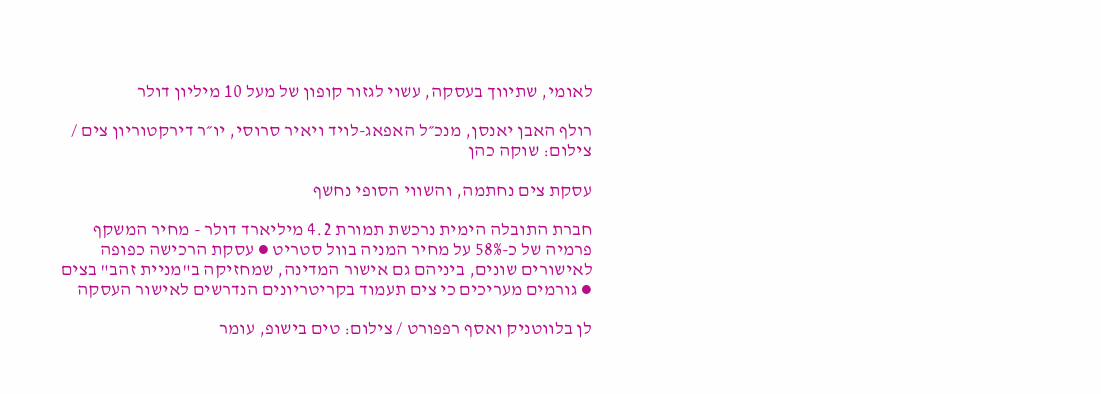לאומי, שתיווך בעסקה, עשוי לגזור קופון של מעל 10 מיליון דולר

רולף האבן יאנסן, מנכ״ל האפאג-לויד ויאיר סרוסי, יו״ר דירקטוריון צים / צילום: שוקה כהן

עסקת צים נחתמה, והשווי הסופי נחשף

חברת התובלה הימית נרכשת תמורת 4.2 מיליארד דולר - מחיר המשקף פרמיה של כ-58% על מחיר המניה בוול סטריט ● עסקת הרכישה כפופה לאישורים שונים, ביניהם גם אישור המדינה, שמחזיקה ב"מניית זהב" בצים ● גורמים מעריכים כי צים תעמוד בקריטריונים הנדרשים לאישור העסקה

לן בלווטניק ואסף רפפורט / צילום: טים בישופ, עומר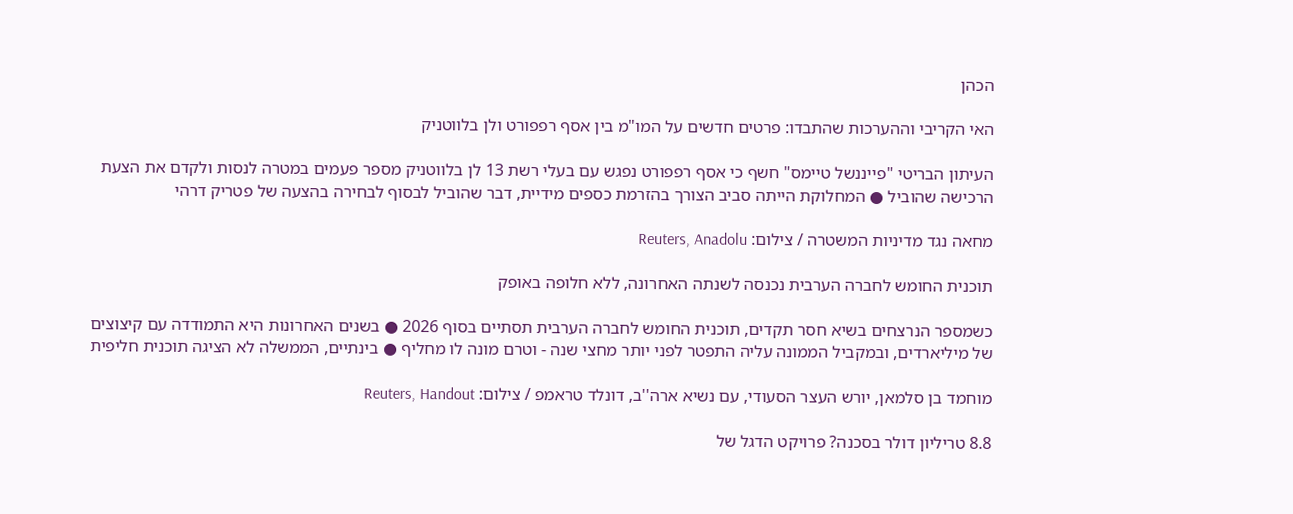הכהן

האי הקריבי וההערכות שהתבדו: פרטים חדשים על המו"מ בין אסף רפפורט ולן בלווטניק

העיתון הבריטי "פייננשל טיימס" חשף כי אסף רפפורט נפגש עם בעלי רשת 13 לן בלווטניק מספר פעמים במטרה לנסות ולקדם את הצעת הרכישה שהוביל ● המחלוקת הייתה סביב הצורך בהזרמת כספים מידיית, דבר שהוביל לבסוף לבחירה בהצעה של פטריק דרהי

מחאה נגד מדיניות המשטרה / צילום: Reuters, Anadolu

תוכנית החומש לחברה הערבית נכנסה לשנתה האחרונה, ללא חלופה באופק

כשמספר הנרצחים בשיא חסר תקדים, תוכנית החומש לחברה הערבית תסתיים בסוף 2026 ● בשנים האחרונות היא התמודדה עם קיצוצים של מיליארדים, ובמקביל הממונה עליה התפטר לפני יותר מחצי שנה - וטרם מונה לו מחליף ● בינתיים, הממשלה לא הציגה תוכנית חליפית

מוחמד בן סלמאן, יורש העצר הסעודי, עם נשיא ארה''ב, דונלד טראמפ / צילום: Reuters, Handout

8.8 טריליון דולר בסכנה? פרויקט הדגל של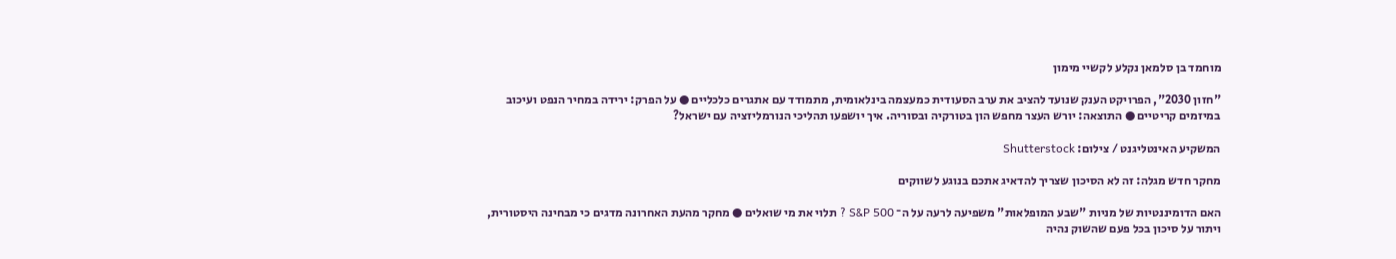מוחמד בן סלמאן נקלע לקשיי מימון

"חזון 2030", הפרויקט הענק שנועד להציב את ערב הסעודית כמעצמה בינלאומית, מתמודד עם אתגרים כלכליים ● על הפרק: ירידה במחיר הנפט ועיכוב במיזמים קריטיים ● התוצאה: יורש העצר מחפש הון בטורקיה ובסוריה. איך יושפעו תהליכי הנורמליזציה עם ישראל?

המשקיע האינטליגנט / צילום: Shutterstock

מחקר חדש מגלה: זה לא הסיכון שצריך להדאיג אתכם בנוגע לשווקים

האם הדומיננטיות של מניות "שבע המופלאות" משפיעה לרעה על ה־ S&P 500 ? תלוי את מי שואלים ● מחקר מהעת האחרונה מדגים כי מבחינה היסטורית, ויתור על סיכון בכל פעם שהשוק נהיה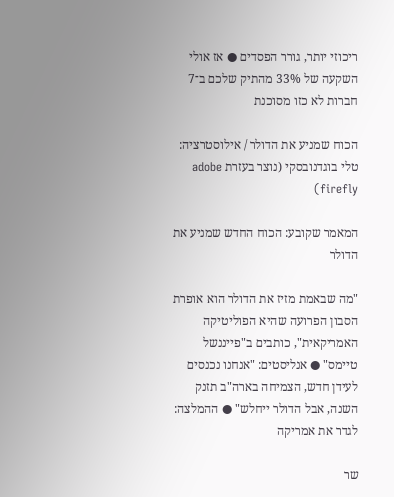ריכוזי יותר, גורר הפסדים ● אז אולי השקעה של 33% מהתיק שלכם ב־7 חברות לא כזו מסוכנת

הכוח שמניע את הדולר / אילוסטרציה: טלי בוגדנובסקי (נוצר בעזרת adobe firefly)

המאמר שקובע: הכוח החדש שמניע את הדולר

"מה שבאמת מזיז את הדולר הוא אופרת הסבון הפרועה שהיא הפוליטיקה האמריקאית", כותבים ב"פייננשל טיימס" ● אנליסטים: "אנחנו נכנסים לעידן חדש, הצמיחה בארה"ב תזנק השנה, אבל הדולר ייחלש" ● ההמלצה: לגדר את אמריקה

שר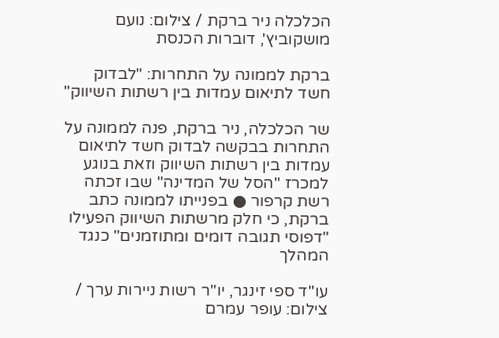הכלכלה ניר ברקת / צילום: נועם מושקוביץ', דוברות הכנסת

ברקת לממונה על התחרות: "לבדוק חשד לתיאום עמדות בין רשתות השיווק"

שר הכלכלה, ניר ברקת, פנה לממונה על התחרות בבקשה לבדוק חשד לתיאום עמדות בין רשתות השיווק וזאת בנוגע למכרז "הסל של המדינה" שבו זכתה רשת קרפור ● בפנייתו לממונה כתב ברקת, כי חלק מרשתות השיווק הפעילו "דפוסי תגובה דומים ומתוזמנים" כנגד המהלך

עו''ד ספי זינגר, יו''ר רשות ניירות ערך / צילום: עופר עמרם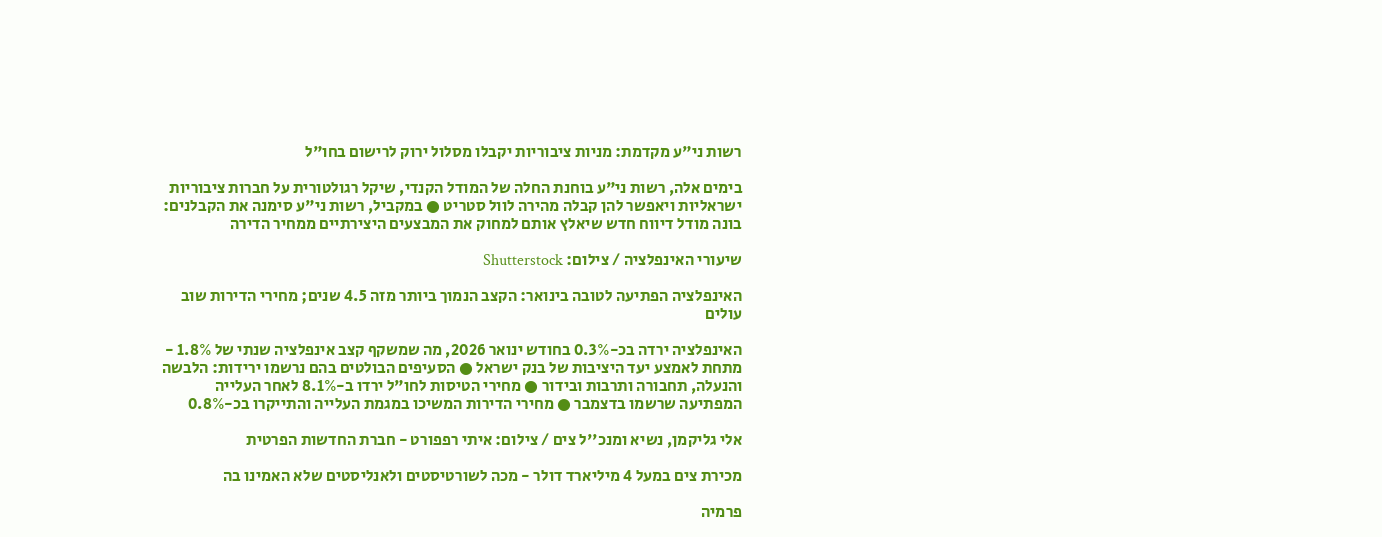רשות ני"ע מקדמת: מניות ציבוריות יקבלו מסלול ירוק לרישום בחו"ל

בימים אלה, רשות ני"ע בוחנת החלה של המודל הקנדי, שיקל רגולטורית על חברות ציבוריות ישראליות ויאפשר להן קבלה מהירה לוול סטריט ● במקביל, רשות ני"ע סימנה את הקבלנים: בונה מודל דיווח חדש שיאלץ אותם למחוק את המבצעים היצירתיים ממחיר הדירה

שיעורי האינפלציה / צילום: Shutterstock

האינפלציה הפתיעה לטובה בינואר: הקצב הנמוך ביותר מזה 4.5 שנים; מחירי הדירות שוב עולים

האינפלציה ירדה בכ-0.3% בחודש ינואר 2026, מה שמשקף קצב אינפלציה שנתי של 1.8% - מתחת לאמצע יעד היציבות של בנק ישראל ● הסעיפים הבולטים בהם נרשמו ירידות: הלבשה והנעלה, תחבורה ותרבות ובידור ● מחירי הטיסות לחו"ל ירדו ב-8.1% לאחר העלייה המפתיעה שרשמו בדצמבר ● מחירי הדירות המשיכו במגמת העלייה והתייקרו בכ-0.8%

אלי גליקמן, נשיא ומנכ''ל צים / צילום: איתי רפפורט - חברת החדשות הפרטית

מכירת צים במעל 4 מיליארד דולר - מכה לשורטיסטים ולאנליסטים שלא האמינו בה

פרמיה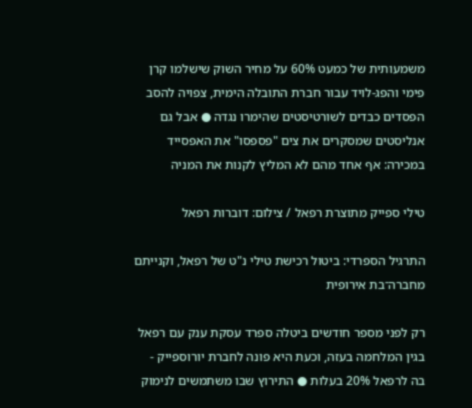משמעותית של כמעט 60% על מחיר השוק שישלמו קרן פימי והפג-לויד עבור חברת התובלה הימית, צפויה להסב הפסדים כבדים לשורטיסטים שהימרו נגדה ● אבל גם אנליסטים שמסקרים את צים "פספסו" את האפסייד במכירה: אף אחד מהם לא המליץ לקנות את המניה

טילי ספייק מתוצרת רפאל / צילום: דוברות רפאל

התרגיל הספרדי: ביטול רכישת טילי נ"ט של רפאל, וקנייתם מחברה־בת אירופית

רק לפני מספר חודשים ביטלה ספרד עסקת ענק עם רפאל בגין המלחמה בעזה, וכעת היא פונה לחברת יורוספייק - בה לרפאל 20% בעלות ● התירוץ שבו משתמשים לנימוק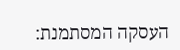העסקה המסתמנת: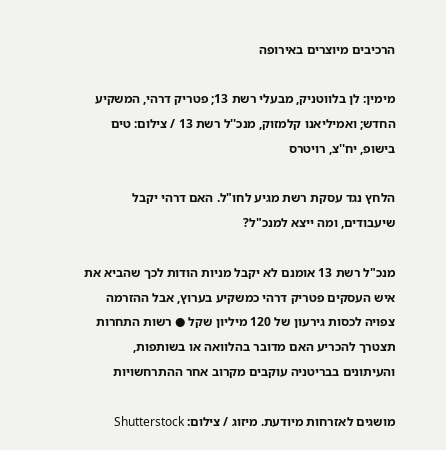הרכיבים מיוצרים באירופה

מימין: לן בלווטניק, מבעלי רשת 13; פטריק דרהי, המשקיע החדש; ואמיליאנו קלמזוק, מנכ''ל רשת 13 / צילום: טים בישופ, יח''צ, רויטרס

הלחץ נגד עסקת רשת מגיע לחו"ל. האם דרהי יקבל שיעבודים, ומה ייצא למנכ"ל?

מנכ"ל רשת 13 אומנם לא יקבל מניות הודות לכך שהביא את איש העסקים פטריק דרהי כמשקיע בערוץ, אבל ההזרמה צפויה לכסות גירעון של 120 מיליון שקל ● רשות התחרות תצטרך להכריע האם מדובר בהלוואה או בשותפות, והעיתונים בבריטניה עוקבים מקרוב אחר ההתרחשויות

מושגים לאזרחות מיודעת. מיזוג / צילום: Shutterstock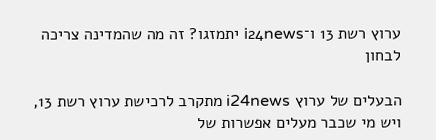ערוץ רשת 13 ו־i24news יתמזגו? זה מה שהמדינה צריכה לבחון

הבעלים של ערוץ i24news מתקרב לרכישת ערוץ רשת 13, ויש מי שכבר מעלים אפשרות של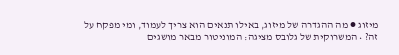מיזוג ● מה ההגדרה של מיזוג, באילו תנאים הוא צריך לעמוד, ומי מפקח על זה? • המשרוקית של גלובס מציגה: המוניטור מבאר מושגים